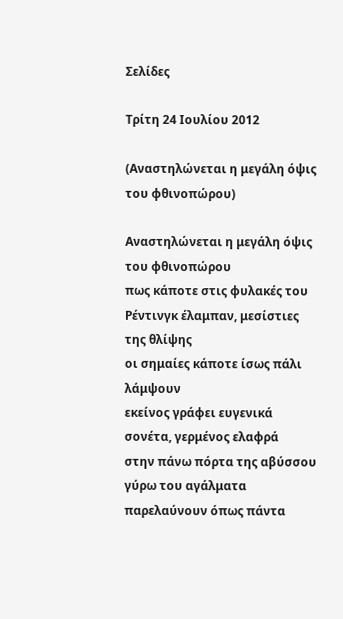Σελίδες

Τρίτη 24 Ιουλίου 2012

(Αναστηλώνεται η μεγάλη όψις του φθινοπώρου)

Αναστηλώνεται η μεγάλη όψις του φθινοπώρου
πως κάποτε στις φυλακές του Ρέντινγκ έλαμπαν, μεσίστιες
της θλίψης
οι σημαίες κάποτε ίσως πάλι λάμψουν
εκείνος γράφει ευγενικά σονέτα, γερμένος ελαφρά
στην πάνω πόρτα της αβύσσου
γύρω του αγάλματα παρελαύνουν όπως πάντα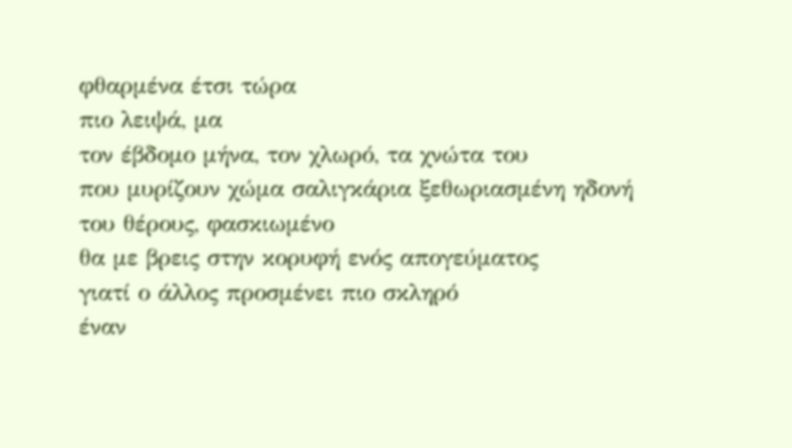φθαρμένα έτσι τώρα
πιο λειψά, μα
τον έβδομο μήνα, τον χλωρό, τα χνώτα του
που μυρίζουν χώμα σαλιγκάρια ξεθωριασμένη ηδονή
του θέρους, φασκιωμένο
θα με βρεις στην κορυφή ενός απογεύματος
γιατί ο άλλος προσμένει πιο σκληρό
έναν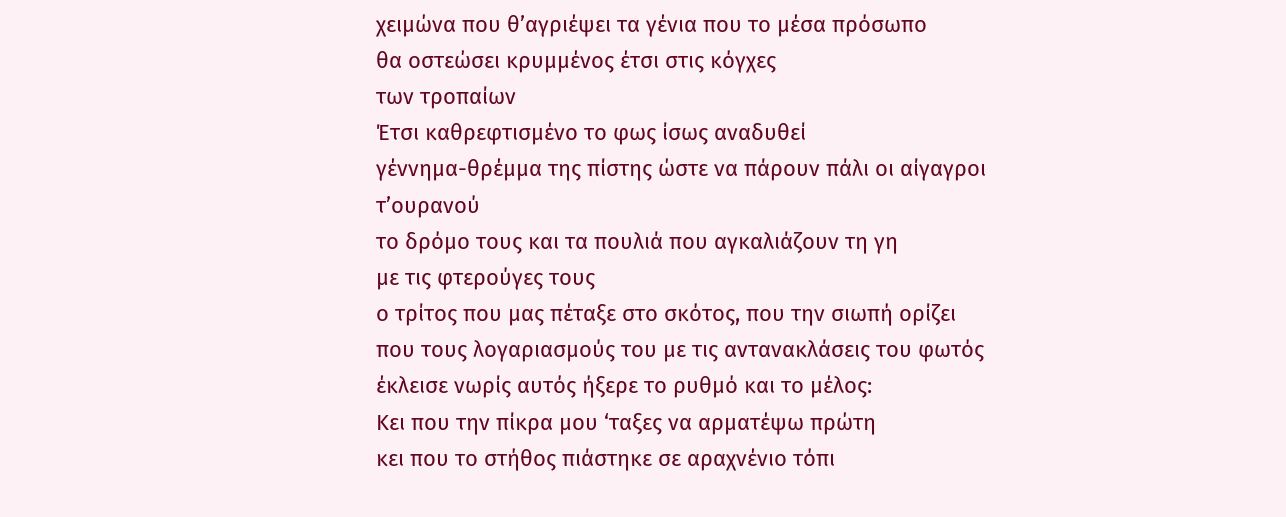χειμώνα που θ’αγριέψει τα γένια που το μέσα πρόσωπο
θα οστεώσει κρυμμένος έτσι στις κόγχες
των τροπαίων
Έτσι καθρεφτισμένο το φως ίσως αναδυθεί
γέννημα-θρέμμα της πίστης ώστε να πάρουν πάλι οι αίγαγροι τ’ουρανού
το δρόμο τους και τα πουλιά που αγκαλιάζουν τη γη
με τις φτερούγες τους
ο τρίτος που μας πέταξε στο σκότος, που την σιωπή ορίζει
που τους λογαριασμούς του με τις αντανακλάσεις του φωτός
έκλεισε νωρίς αυτός ήξερε το ρυθμό και το μέλος:
Κει που την πίκρα μου ‘ταξες να αρματέψω πρώτη
κει που το στήθος πιάστηκε σε αραχνένιο τόπι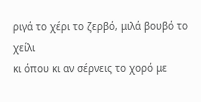ριγά το χέρι το ζερβό, μιλά βουβό το χείλι
κι όπου κι αν σέρνεις το χορό με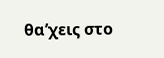θα’χεις στο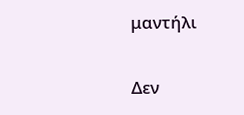μαντήλι

Δεν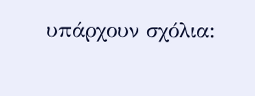υπάρχουν σχόλια: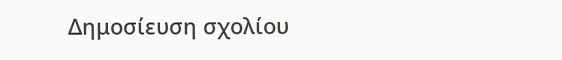Δημοσίευση σχολίου